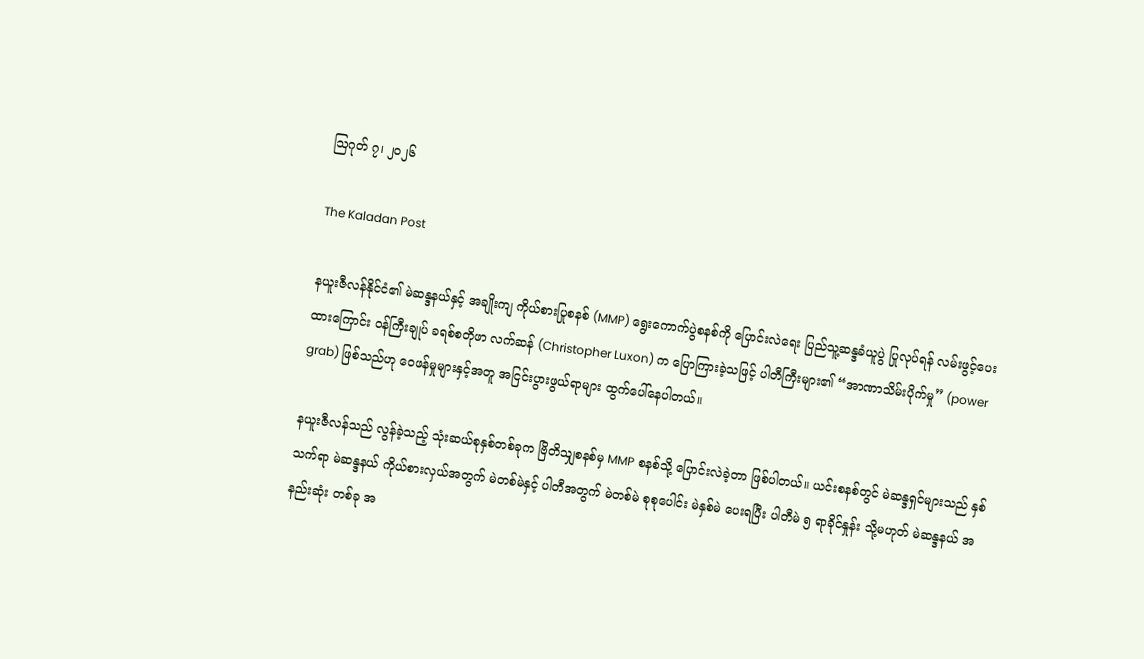ဩဂုတ် ၇၊ ၂၀၂၆

The Kaladan Post

နယူးဇီလန်နိုင်ငံ၏ မဲဆန္ဒနယ်နှင့် အချိုးကျ ကိုယ်စားပြုစနစ် (MMP) ရွေးကောက်ပွဲစနစ်ကို ပြောင်းလဲရေး ပြည်သူ့ဆန္ဒခံယူပွဲ ပြုလုပ်ရန် လမ်းဖွင့်ပေးထားကြောင်း ဝန်ကြီးချုပ် ခရစ်စတိုဖာ လက်ဆန် (Christopher Luxon) က ပြောကြားခဲ့သဖြင့် ပါတီကြီးများ၏ “အာဏာသိမ်းပိုက်မှု” (power grab) ဖြစ်သည်ဟု ဝေဖန်မှုများနှင့်အတူ အငြင်းပွားဖွယ်ရာများ ထွက်ပေါ်နေပါတယ်။

နယူးဇီလန်သည် လွန်ခဲ့သည့် သုံးဆယ်စုနှစ်တစ်ခုက ဗြိတိသျှစနစ်မှ MMP စနစ်သို့ ပြောင်းလဲခဲ့တာ ဖြစ်ပါတယ်။ ယင်းစနစ်တွင် မဲဆန္ဒရှင်များသည် နှစ်သက်ရာ မဲဆန္ဒနယ် ကိုယ်စားလှယ်အတွက် မဲတစ်မဲနှင့် ပါတီအတွက် မဲတစ်မဲ စုစုပေါင်း မဲနှစ်မဲ ပေးရပြီး ပါတီမဲ ၅ ရာခိုင်နှုန်း သို့မဟုတ် မဲဆန္ဒနယ် အနည်းဆုံး တစ်ခု အ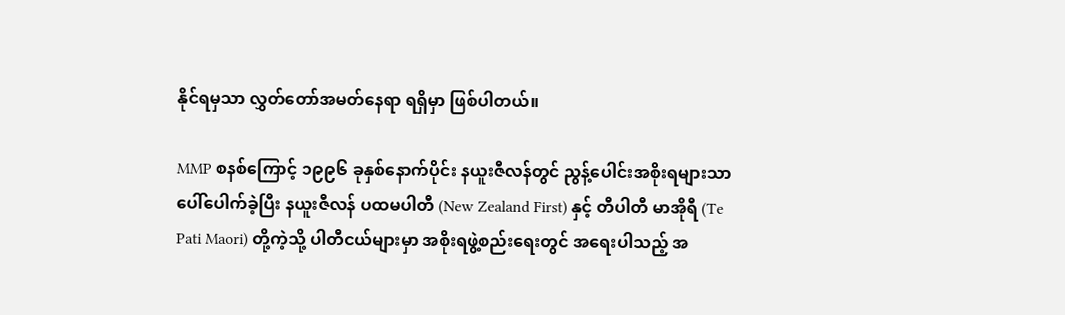နိုင်ရမှသာ လွှတ်တော်အမတ်နေရာ ရရှိမှာ ဖြစ်ပါတယ်။

MMP စနစ်ကြောင့် ၁၉၉၆ ခုနှစ်နောက်ပိုင်း နယူးဇီလန်တွင် ညွန့်ပေါင်းအစိုးရများသာ ပေါ်ပေါက်ခဲ့ပြီး နယူးဇီလန် ပထမပါတီ (New Zealand First) နှင့် တီပါတီ မာအိုရီ (Te Pati Maori) တို့ကဲ့သို့ ပါတီငယ်များမှာ အစိုးရဖွဲ့စည်းရေးတွင် အရေးပါသည့် အ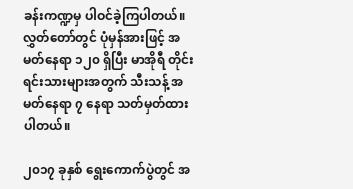ခန်းကဏ္ဍမှ ပါဝင်ခဲ့ကြပါတယ်။ လွှတ်တော်တွင် ပုံမှန်အားဖြင့် အမတ်နေရာ ၁၂၀ ရှိပြီး မာအိုရီ တိုင်းရင်းသားများအတွက် သီးသန့် အမတ်နေရာ ၇ နေရာ သတ်မှတ်ထားပါတယ်။

၂၀၁၇ ခုနှစ် ရွေးကောက်ပွဲတွင် အ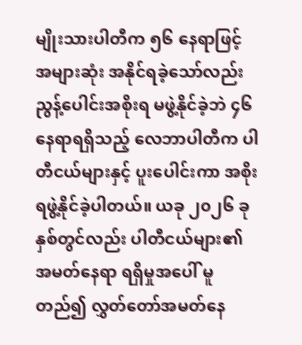မျိုးသားပါတီက ၅၆ နေရာဖြင့် အများဆုံး အနိုင်ရခဲ့သော်လည်း ညွန့်ပေါင်းအစိုးရ မဖွဲ့နိုင်ခဲ့ဘဲ ၄၆ နေရာရရှိသည့် လေဘာပါတီက ပါတီငယ်များနှင့် ပူးပေါင်းကာ အစိုးရဖွဲ့နိုင်ခဲ့ပါတယ်။ ယခု ၂၀၂၆ ခုနှစ်တွင်လည်း ပါတီငယ်များ၏ အမတ်နေရာ ရရှိမှုအပေါ် မူတည်၍ လွှတ်တော်အမတ်နေ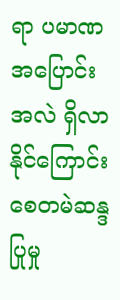ရာ ပမာဏ အပြောင်းအလဲ ရှိလာနိုင်ကြောင်း စေတမဲဆန္ဒပြုမှု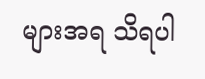များအရ သိရပါ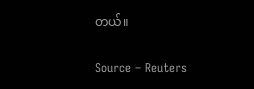တယ်။

Source – Reuters